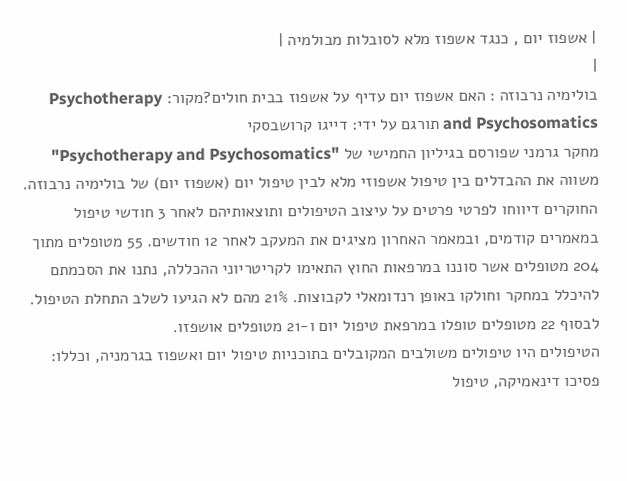| אשפוז יום , כנגד אשפוז מלא לסובלות מבולמיה |
|
בולימיה נרבוזה : האם אשפוז יום עדיף על אשפוז בבית חולים?מקור: Psychotherapy and Psychosomatics תורגם על ידי: דייגו קרושבסקי
מחקר גרמני שפורסם בגיליון החמישי של "Psychotherapy and Psychosomatics" משווה את ההבדלים בין טיפול אשפוזי מלא לבין טיפול יום (אשפוז יום) של בולימיה נרבוזה. החוקרים דיווחו לפרטי פרטים על עיצוב הטיפולים ותוצאותיהם לאחר 3 חודשי טיפול במאמרים קודמים, ובמאמר האחרון מציגים את המעקב לאחר 12 חודשים. 55 מטופלים מתוך 204 מטופלים אשר סוננו במרפאות החוץ התאימו לקריטריוני ההכללה, נתנו את הסכמתם להיכלל במחקר וחולקו באופן רנדומאלי לקבוצות. 21% מהם לא הגיעו לשלב התחלת הטיפול. לבסוף 22 מטופלים טופלו במרפאת טיפול יום ו-21 מטופלים אושפזו.
הטיפולים היו טיפולים משולבים המקובלים בתוכניות טיפול יום ואשפוז בגרמניה, וכללו: פסיכו דינאמיקה, טיפול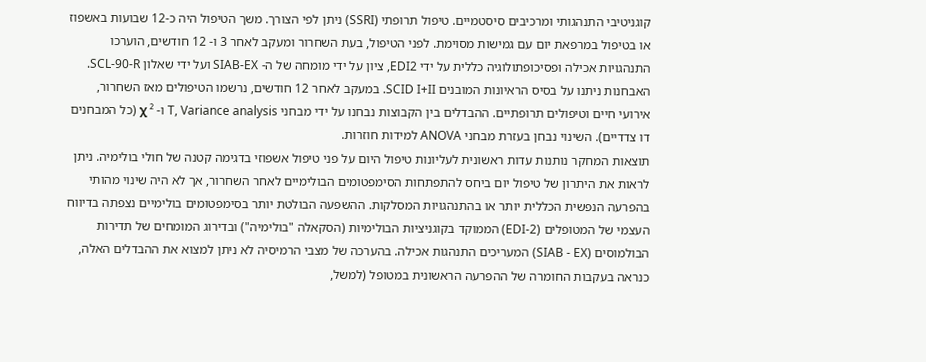קוגניטיבי התנהגותי ומרכיבים סיסטמיים. טיפול תרופתי (SSRI) ניתן לפי הצורך. משך הטיפול היה כ-12 שבועות באשפוז או בטיפול במרפאת יום עם גמישות מסוימת. לפני הטיפול, בעת השחרור ומעקב לאחר 3 ו- 12 חודשים, הוערכו התנהגויות אכילה ופסיכופתולוגיה כללית על ידי EDI2, ציון על ידי מומחה של ה- SIAB-EX ועל ידי שאלון SCL-90-R. האבחנות ניתנו על בסיס הראיונות המובנים SCID I+II. במעקב לאחר 12 חודשים, נרשמו הטיפולים מאז השחרור, אירועי חיים וטיפולים תרופתיים. ההבדלים בין הקבוצות נבחנו על ידי מבחני T, Variance analysis ו- ² χ (כל המבחנים דו צדדיים). השינוי נבחן בעזרת מבחני ANOVA למידות חוזרות.
תוצאות המחקר נותנות עדות ראשונית לעליונות טיפול היום על פני טיפול אשפוזי בדגימה קטנה של חולי בולימיה. ניתן לראות את היתרון של טיפול יום ביחס להתפתחות הסימפטומים הבולימיים לאחר השחרור, אך לא היה שינוי מהותי בהפרעה הנפשית הכללית יותר או בהתנהגויות המסלקות. ההשפעה הבולטת יותר בסימפטומים בולימיים נצפתה בדיווח העצמי של המטופלים (EDI-2) הממוקד בקוגניציות הבולימיות (הסקאלה "בולימיה") ובדירוג המומחים של תדירות הבולמוסים (SIAB - EX) המעריכים התנהגות אכילה. בהערכה של מצבי הרמיסיה לא ניתן למצוא את ההבדלים האלה, כנראה בעקבות החומרה של ההפרעה הראשונית במטופל (למשל,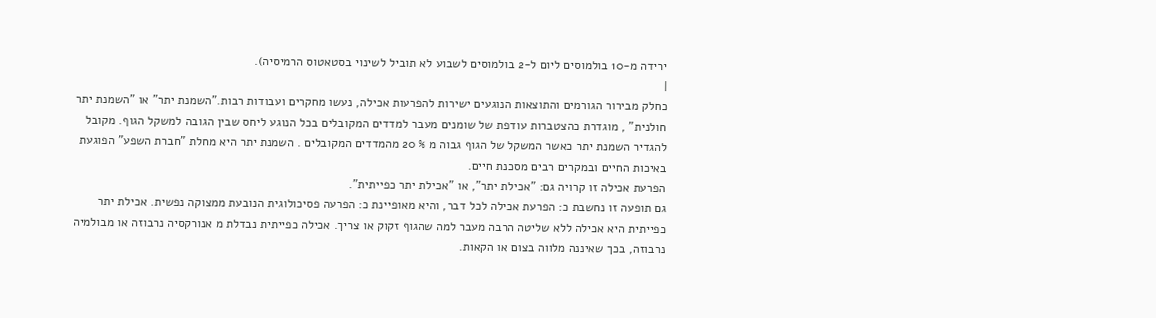ירידה מ-10 בולמוסים ליום ל-2 בולמוסים לשבוע לא תוביל לשינוי בסטאטוס הרמיסיה).
|
כחלק מבירור הגורמים והתוצאות הנוגעים ישירות להפרעות אכילה, נעשו מחקרים ועבודות רבות."השמנת יתר" או "השמנת יתר חולנית" , מוגדרת כהצטברות עודפת של שומנים מעבר למדדים המקובלים בכל הנוגע ליחס שבין הגובה למשקל הגוף. מקובל להגדיר השמנת יתר כאשר המשקל של הגוף גבוה מ % 20 מהמדדים המקובלים . השמנת יתר היא מחלת "חברת השפע" הפוגעת באיכות החיים ובמקרים רבים מסכנת חיים.
הפרעת אכילה זו קרויה גם: "אכילת יתר", או "אכילת יתר כפייתית".
גם תופעה זו נחשבת כ: הפרעת אכילה לכל דבר, והיא מאופיינת כ: הפרעה פסיכולוגית הנובעת ממצוקה נפשית. אכילת יתר כפייתית היא אכילה ללא שליטה הרבה מעבר למה שהגוף זקוק או צריך. אכילה כפייתית נבדלת מ אנורקסיה נרבוזה או מבולמיה נרבוזה, בכך שאיננה מלווה בצום או הקאות.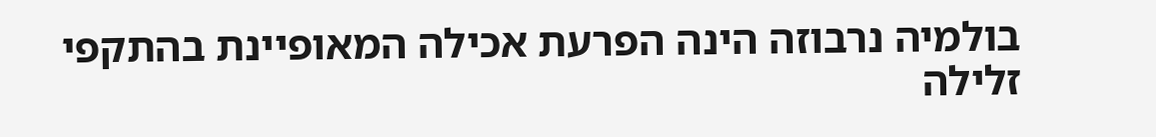בולמיה נרבוזה הינה הפרעת אכילה המאופיינת בהתקפי זלילה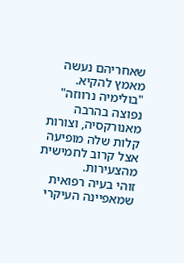שאחריהם נעשה מאמץ להקיא. "בולימיה נרווזה" נפוצה בהרבה מאנורקסיה, וצורות קלות שלה מופיעה אצל קרוב לחמישית מהצעירות.
זוהי בעיה רפואית שמאפיינה העיקרי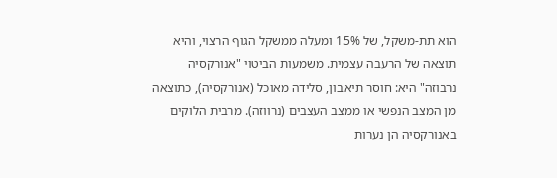הוא תת-משקל, של 15% ומעלה ממשקל הגוף הרצוי, והיא תוצאה של הרעבה עצמית. משמעות הביטוי "אנורקסיה נרבוזה" היא: חוסר תיאבון, סלידה מאוכל (אנורקסיה), כתוצאה מן המצב הנפשי או ממצב העצבים (נרווזה). מרבית הלוקים באנורקסיה הן נערות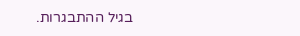בגיל ההתבגרות.